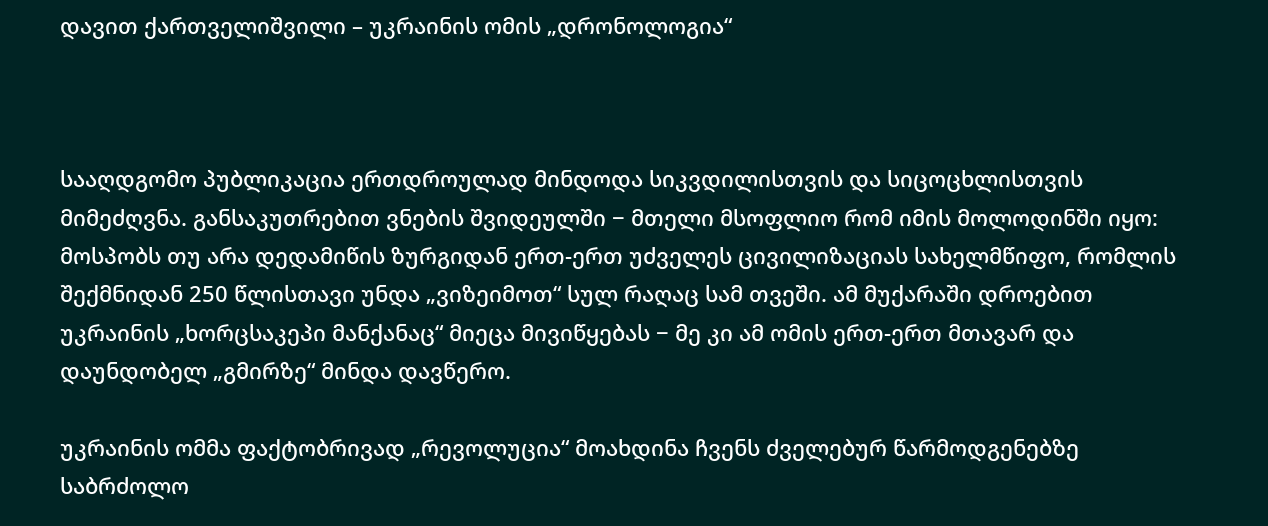დავით ქართველიშვილი – უკრაინის ომის „დრონოლოგია“



სააღდგომო პუბლიკაცია ერთდროულად მინდოდა სიკვდილისთვის და სიცოცხლისთვის მიმეძღვნა. განსაკუთრებით ვნების შვიდეულში − მთელი მსოფლიო რომ იმის მოლოდინში იყო: მოსპობს თუ არა დედამიწის ზურგიდან ერთ-ერთ უძველეს ცივილიზაციას სახელმწიფო, რომლის შექმნიდან 250 წლისთავი უნდა „ვიზეიმოთ“ სულ რაღაც სამ თვეში. ამ მუქარაში დროებით უკრაინის „ხორცსაკეპი მანქანაც“ მიეცა მივიწყებას − მე კი ამ ომის ერთ-ერთ მთავარ და დაუნდობელ „გმირზე“ მინდა დავწერო.

უკრაინის ომმა ფაქტობრივად „რევოლუცია“ მოახდინა ჩვენს ძველებურ წარმოდგენებზე საბრძოლო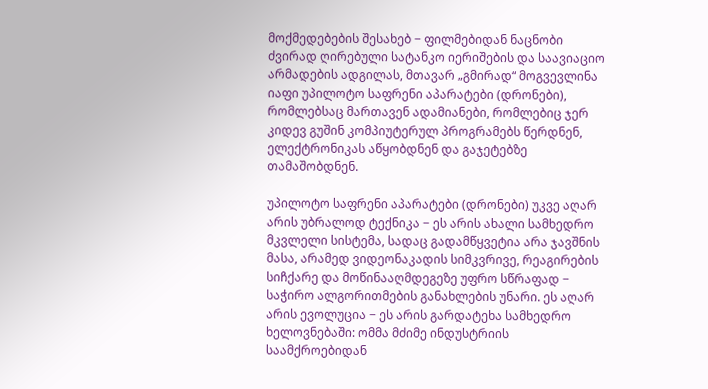მოქმედებების შესახებ − ფილმებიდან ნაცნობი ძვირად ღირებული სატანკო იერიშების და საავიაციო არმადების ადგილას, მთავარ „გმირად“ მოგვევლინა იაფი უპილოტო საფრენი აპარატები (დრონები), რომლებსაც მართავენ ადამიანები, რომლებიც ჯერ კიდევ გუშინ კომპიუტერულ პროგრამებს წერდნენ, ელექტრონიკას აწყობდნენ და გაჯეტებზე თამაშობდნენ.

უპილოტო საფრენი აპარატები (დრონები) უკვე აღარ არის უბრალოდ ტექნიკა − ეს არის ახალი სამხედრო მკვლელი სისტემა, სადაც გადამწყვეტია არა ჯავშნის მასა, არამედ ვიდეონაკადის სიმკვრივე, რეაგირების სიჩქარე და მოწინააღმდეგეზე უფრო სწრაფად − საჭირო ალგორითმების განახლების უნარი. ეს აღარ არის ევოლუცია − ეს არის გარდატეხა სამხედრო ხელოვნებაში: ომმა მძიმე ინდუსტრიის საამქროებიდან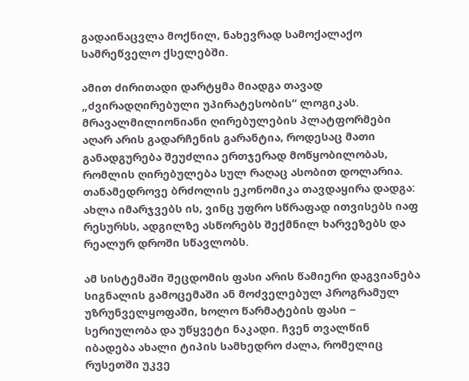გადაინაცვლა მოქნილ, ნახევრად სამოქალაქო სამრეწველო ქსელებში.

ამით ძირითადი დარტყმა მიადგა თავად „ძვირადღირებული უპირატესობის“ ლოგიკას. მრავალმილიონიანი ღირებულების პლატფორმები აღარ არის გადარჩენის გარანტია, როდესაც მათი განადგურება შეუძლია ერთჯერად მოწყობილობას, რომლის ღირებულება სულ რაღაც ასობით დოლარია. თანამედროვე ბრძოლის ეკონომიკა თავდაყირა დადგა: ახლა იმარჯვებს ის, ვინც უფრო სწრაფად ითვისებს იაფ რესურსს, ადგილზე ასწორებს შექმნილ ხარვეზებს და რეალურ დროში სწავლობს.

ამ სისტემაში შეცდომის ფასი არის წამიერი დაგვიანება სიგნალის გამოცემაში ან მოძველებულ პროგრამულ უზრუნველყოფაში, ხოლო წარმატების ფასი − სერიულობა და უწყვეტი ნაკადი. ჩვენ თვალწინ იბადება ახალი ტიპის სამხედრო ძალა, რომელიც რუსეთში უკვე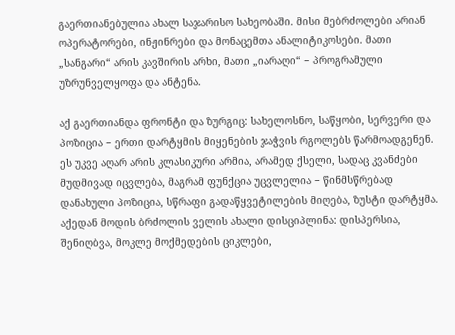გაერთიანებულია ახალ საჯარისო სახეობაში. მისი მებრძოლები არიან ოპერატორები, ინჟინრები და მონაცემთა ანალიტიკოსები. მათი „სანგარი“ არის კავშირის არხი, მათი „იარაღი“ − პროგრამული უზრუნველყოფა და ანტენა.

აქ გაერთიანდა ფრონტი და ზურგიც: სახელოსნო, საწყობი, სერვერი და პოზიცია − ერთი დარტყმის მიყენების ჯაჭვის რგოლებს წარმოადგენენ. ეს უკვე აღარ არის კლასიკური არმია, არამედ ქსელი, სადაც კვანძები მუდმივად იცვლება, მაგრამ ფუნქცია უცვლელია − წინმსწრებად დანახული პოზიცია, სწრაფი გადაწყვეტილების მიღება, ზუსტი დარტყმა. აქედან მოდის ბრძოლის ველის ახალი დისციპლინა: დისპერსია, შენიღბვა, მოკლე მოქმედების ციკლები,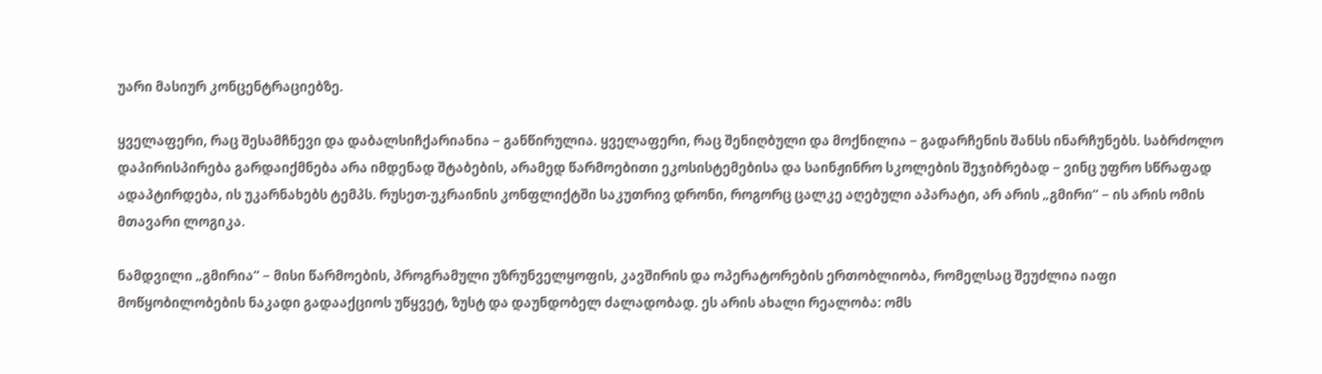უარი მასიურ კონცენტრაციებზე.

ყველაფერი, რაც შესამჩნევი და დაბალსიჩქარიანია − განწირულია. ყველაფერი, რაც შენიღბული და მოქნილია − გადარჩენის შანსს ინარჩუნებს. საბრძოლო დაპირისპირება გარდაიქმნება არა იმდენად შტაბების, არამედ წარმოებითი ეკოსისტემებისა და საინჟინრო სკოლების შეჯიბრებად − ვინც უფრო სწრაფად ადაპტირდება, ის უკარნახებს ტემპს. რუსეთ-უკრაინის კონფლიქტში საკუთრივ დრონი, როგორც ცალკე აღებული აპარატი, არ არის „გმირი“ − ის არის ომის მთავარი ლოგიკა.

ნამდვილი „გმირია“ − მისი წარმოების, პროგრამული უზრუნველყოფის, კავშირის და ოპერატორების ერთობლიობა, რომელსაც შეუძლია იაფი მოწყობილობების ნაკადი გადააქციოს უწყვეტ, ზუსტ და დაუნდობელ ძალადობად. ეს არის ახალი რეალობა: ომს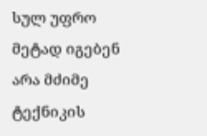სულ უფრო მეტად იგებენ არა მძიმე ტექნიკის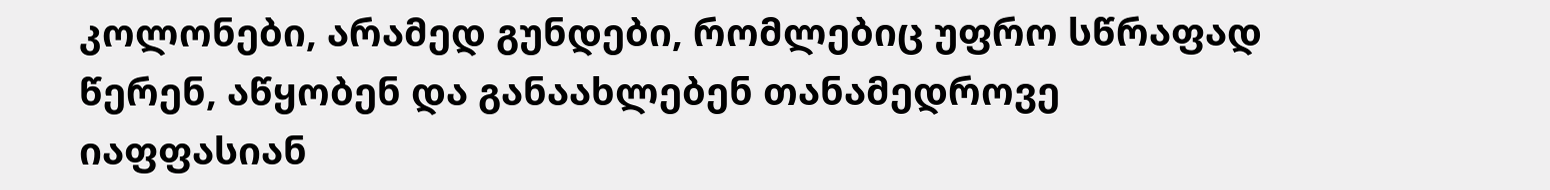კოლონები, არამედ გუნდები, რომლებიც უფრო სწრაფად წერენ, აწყობენ და განაახლებენ თანამედროვე იაფფასიან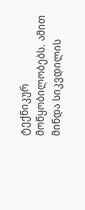ტექნიკურ მოწყობილობებს. ამით მინდა სიკვდილის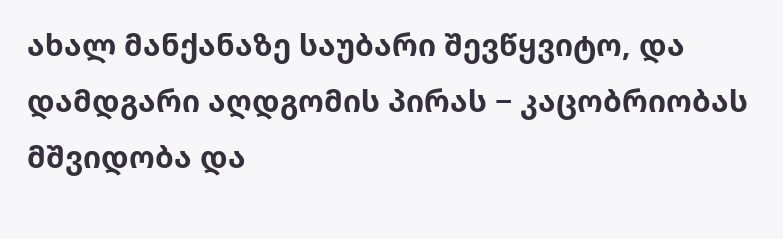ახალ მანქანაზე საუბარი შევწყვიტო, და დამდგარი აღდგომის პირას − კაცობრიობას მშვიდობა და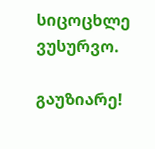სიცოცხლე ვუსურვო.

გაუზიარე!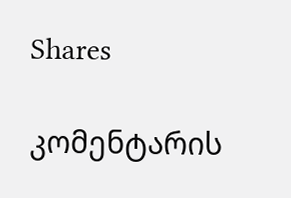Shares

კომენტარის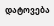დატოვება